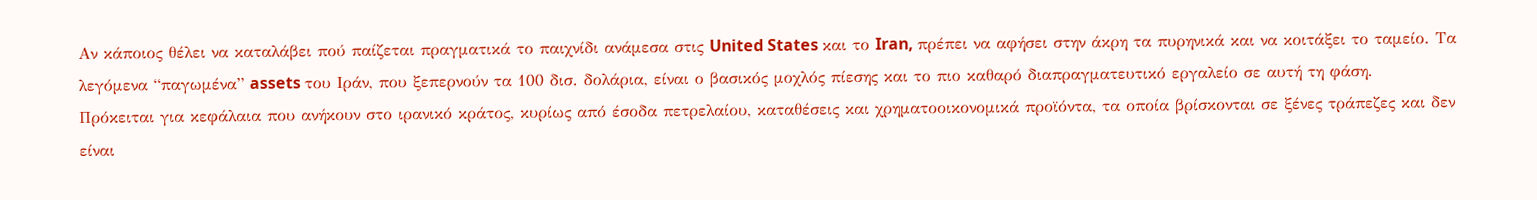Αν κάποιος θέλει να καταλάβει πού παίζεται πραγματικά το παιχνίδι ανάμεσα στις United States και το Iran, πρέπει να αφήσει στην άκρη τα πυρηνικά και να κοιτάξει το ταμείο. Τα λεγόμενα “παγωμένα” assets του Ιράν, που ξεπερνούν τα 100 δισ. δολάρια, είναι ο βασικός μοχλός πίεσης και το πιο καθαρό διαπραγματευτικό εργαλείο σε αυτή τη φάση.
Πρόκειται για κεφάλαια που ανήκουν στο ιρανικό κράτος, κυρίως από έσοδα πετρελαίου, καταθέσεις και χρηματοοικονομικά προϊόντα, τα οποία βρίσκονται σε ξένες τράπεζες και δεν είναι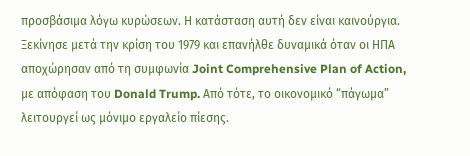προσβάσιμα λόγω κυρώσεων. Η κατάσταση αυτή δεν είναι καινούργια. Ξεκίνησε μετά την κρίση του 1979 και επανήλθε δυναμικά όταν οι ΗΠΑ αποχώρησαν από τη συμφωνία Joint Comprehensive Plan of Action, με απόφαση του Donald Trump. Από τότε, το οικονομικό “πάγωμα” λειτουργεί ως μόνιμο εργαλείο πίεσης.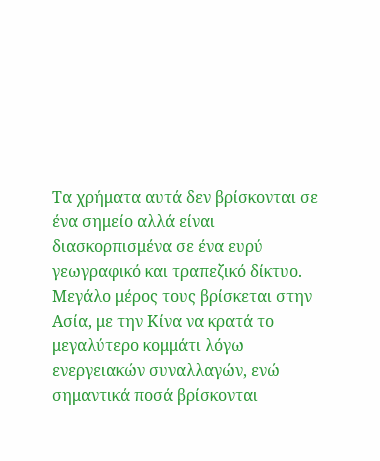Τα χρήματα αυτά δεν βρίσκονται σε ένα σημείο αλλά είναι διασκορπισμένα σε ένα ευρύ γεωγραφικό και τραπεζικό δίκτυο. Μεγάλο μέρος τους βρίσκεται στην Ασία, με την Κίνα να κρατά το μεγαλύτερο κομμάτι λόγω ενεργειακών συναλλαγών, ενώ σημαντικά ποσά βρίσκονται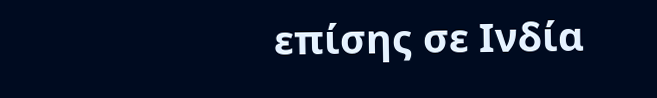επίσης σε Ινδία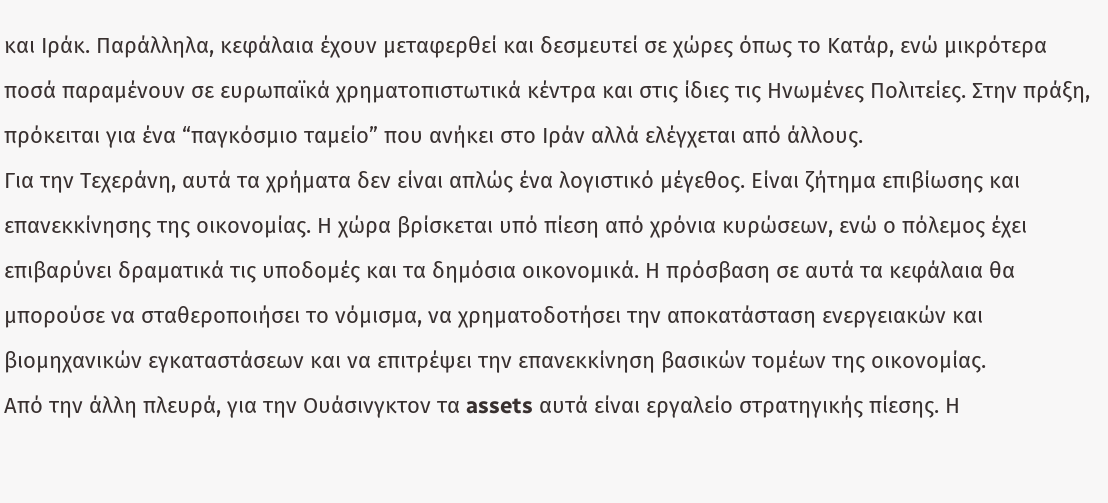και Ιράκ. Παράλληλα, κεφάλαια έχουν μεταφερθεί και δεσμευτεί σε χώρες όπως το Κατάρ, ενώ μικρότερα ποσά παραμένουν σε ευρωπαϊκά χρηματοπιστωτικά κέντρα και στις ίδιες τις Ηνωμένες Πολιτείες. Στην πράξη, πρόκειται για ένα “παγκόσμιο ταμείο” που ανήκει στο Ιράν αλλά ελέγχεται από άλλους.
Για την Τεχεράνη, αυτά τα χρήματα δεν είναι απλώς ένα λογιστικό μέγεθος. Είναι ζήτημα επιβίωσης και επανεκκίνησης της οικονομίας. Η χώρα βρίσκεται υπό πίεση από χρόνια κυρώσεων, ενώ ο πόλεμος έχει επιβαρύνει δραματικά τις υποδομές και τα δημόσια οικονομικά. Η πρόσβαση σε αυτά τα κεφάλαια θα μπορούσε να σταθεροποιήσει το νόμισμα, να χρηματοδοτήσει την αποκατάσταση ενεργειακών και βιομηχανικών εγκαταστάσεων και να επιτρέψει την επανεκκίνηση βασικών τομέων της οικονομίας.
Από την άλλη πλευρά, για την Ουάσινγκτον τα assets αυτά είναι εργαλείο στρατηγικής πίεσης. Η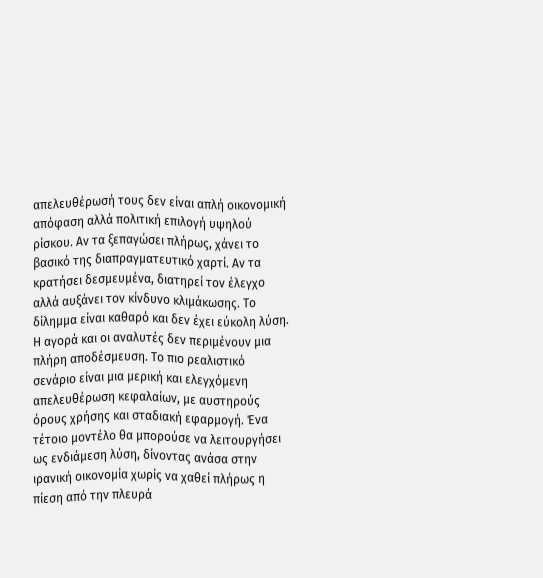απελευθέρωσή τους δεν είναι απλή οικονομική απόφαση αλλά πολιτική επιλογή υψηλού ρίσκου. Αν τα ξεπαγώσει πλήρως, χάνει το βασικό της διαπραγματευτικό χαρτί. Αν τα κρατήσει δεσμευμένα, διατηρεί τον έλεγχο αλλά αυξάνει τον κίνδυνο κλιμάκωσης. Το δίλημμα είναι καθαρό και δεν έχει εύκολη λύση.
Η αγορά και οι αναλυτές δεν περιμένουν μια πλήρη αποδέσμευση. Το πιο ρεαλιστικό σενάριο είναι μια μερική και ελεγχόμενη απελευθέρωση κεφαλαίων, με αυστηρούς όρους χρήσης και σταδιακή εφαρμογή. Ένα τέτοιο μοντέλο θα μπορούσε να λειτουργήσει ως ενδιάμεση λύση, δίνοντας ανάσα στην ιρανική οικονομία χωρίς να χαθεί πλήρως η πίεση από την πλευρά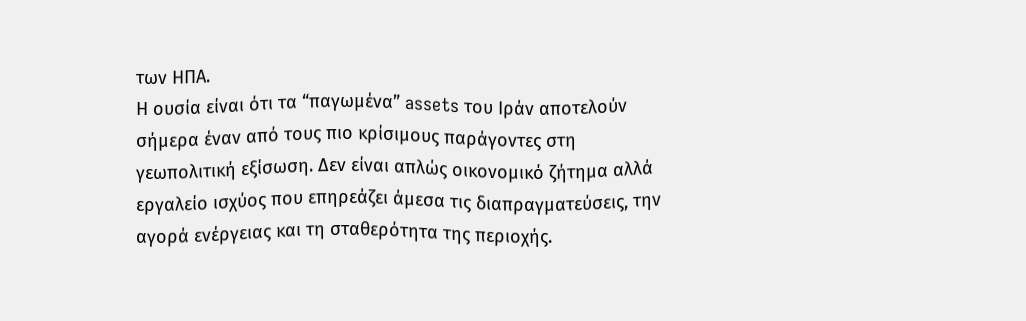των ΗΠΑ.
Η ουσία είναι ότι τα “παγωμένα” assets του Ιράν αποτελούν σήμερα έναν από τους πιο κρίσιμους παράγοντες στη γεωπολιτική εξίσωση. Δεν είναι απλώς οικονομικό ζήτημα αλλά εργαλείο ισχύος που επηρεάζει άμεσα τις διαπραγματεύσεις, την αγορά ενέργειας και τη σταθερότητα της περιοχής.